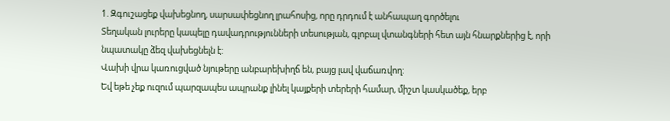1. Զգուշացեք վախեցնող, սարսափեցնող լրահոսից, որը դրդում է անհապաղ գործելու
Տեղական լուրերը կապելը դավադրությունների տեսության, գլոբալ վտանգների հետ այն հնարքներից է, որի նպատակը ձեզ վախեցնելն է:
Վախի վրա կառուցված նյութերը անբարեխիղճ են, բայց լավ վաճառվող:
Եվ եթե չեք ուզում պարզապես ապրանք լինել կայքերի տերերի համար, միշտ կասկածեք, երբ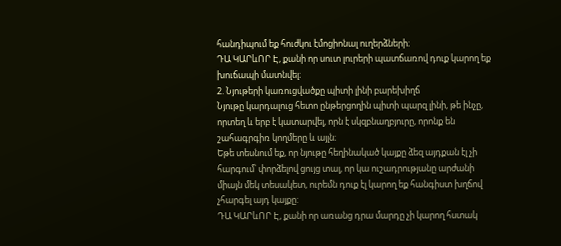հանդիպում եք հուժկու էմոցիոնալ ուղերձների։
ԴԱ ԿԱՐևՈՐ Է, քանի որ սուտ լուրերի պատճառով դուք կարող եք խուճապի մատնվել։
2. Նյութերի կառուցվածքը պիտի լինի բարեխիղճ
Նյութը կարդալուց հետո ընթերցողին պիտի պարզ լինի, թե ինչը, որտեղ և երբ է կատարվել, որն է սկզբնաղբյուրը, որոնք են շահագրգիռ կողմերը և այլն։
Եթե տեսնում եք, որ նյութը հեղինակած կայքը ձեզ այդքան էլ չի հարգում՝ փորձելով ցույց տալ, որ կա ուշադրությանը արժանի միայն մեկ տեսակետ, ուրեմն դուք էլ կարող եք հանգիստ խղճով չհարգել այդ կայքը:
ԴԱ ԿԱՐևՈՐ Է, քանի որ առանց դրա մարդը չի կարող հստակ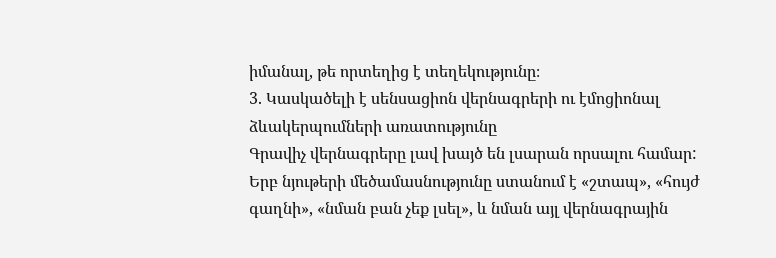իմանալ, թե որտեղից է տեղեկությունը։
3. Կասկածելի է սենսացիոն վերնագրերի ու էմոցիոնալ ձևակերպումների առատությունը
Գրավիչ վերնագրերը լավ խայծ են լսարան որսալու համար:
Երբ նյութերի մեծամասնությունը ստանում է «շտապ», «հույժ գաղնի», «նման բան չեք լսել», և նման այլ վերնագրային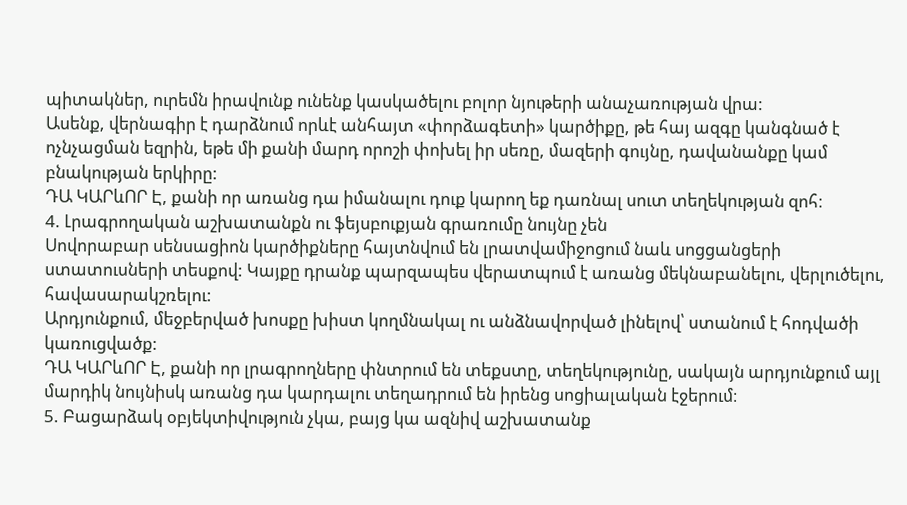պիտակներ, ուրեմն իրավունք ունենք կասկածելու բոլոր նյութերի անաչառության վրա:
Ասենք, վերնագիր է դարձնում որևէ անհայտ «փորձագետի» կարծիքը, թե հայ ազգը կանգնած է ոչնչացման եզրին, եթե մի քանի մարդ որոշի փոխել իր սեռը, մազերի գույնը, դավանանքը կամ բնակության երկիրը:
ԴԱ ԿԱՐևՈՐ Է, քանի որ առանց դա իմանալու դուք կարող եք դառնալ սուտ տեղեկության զոհ։
4. Լրագրողական աշխատանքն ու ֆեյսբուքյան գրառումը նույնը չեն
Սովորաբար սենսացիոն կարծիքները հայտնվում են լրատվամիջոցում նաև սոցցանցերի ստատուսների տեսքով: Կայքը դրանք պարզապես վերատպում է առանց մեկնաբանելու, վերլուծելու, հավասարակշռելու:
Արդյունքում, մեջբերված խոսքը խիստ կողմնակալ ու անձնավորված լինելով՝ ստանում է հոդվածի կառուցվածք:
ԴԱ ԿԱՐևՈՐ Է, քանի որ լրագրողները փնտրում են տեքստը, տեղեկությունը, սակայն արդյունքում այլ մարդիկ նույնիսկ առանց դա կարդալու տեղադրում են իրենց սոցիալական էջերում։
5. Բացարձակ օբյեկտիվություն չկա, բայց կա ազնիվ աշխատանք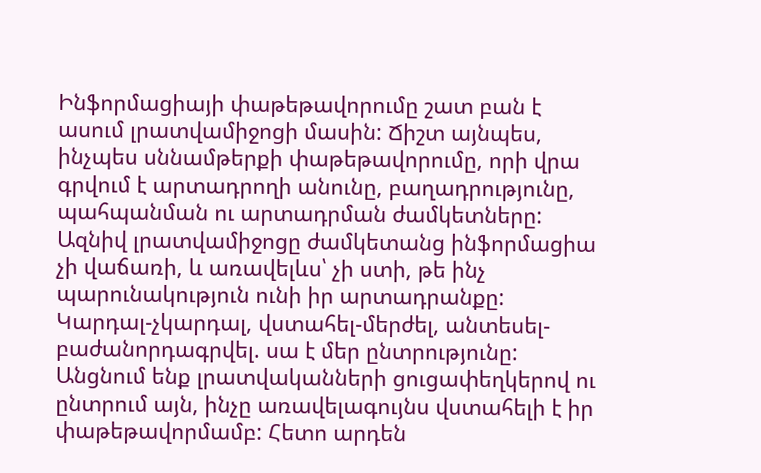Ինֆորմացիայի փաթեթավորումը շատ բան է ասում լրատվամիջոցի մասին: Ճիշտ այնպես, ինչպես սննամթերքի փաթեթավորումը, որի վրա գրվում է արտադրողի անունը, բաղադրությունը, պահպանման ու արտադրման ժամկետները:
Ազնիվ լրատվամիջոցը ժամկետանց ինֆորմացիա չի վաճառի, և առավելևս՝ չի ստի, թե ինչ պարունակություն ունի իր արտադրանքը:
Կարդալ-չկարդալ, վստահել-մերժել, անտեսել-բաժանորդագրվել. սա է մեր ընտրությունը: Անցնում ենք լրատվականների ցուցափեղկերով ու ընտրում այն, ինչը առավելագույնս վստահելի է իր փաթեթավորմամբ: Հետո արդեն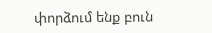փորձում ենք բուն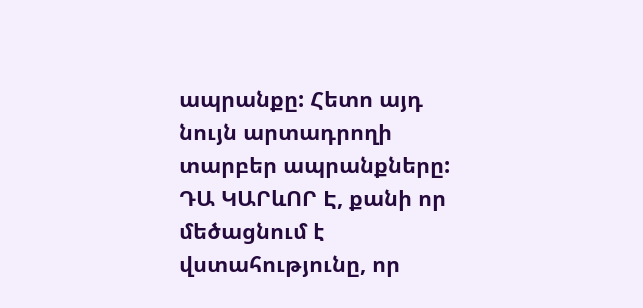ապրանքը: Հետո այդ նույն արտադրողի տարբեր ապրանքները:
ԴԱ ԿԱՐևՈՐ Է, քանի որ մեծացնում է վստահությունը, որ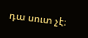դա սուտ չէ։